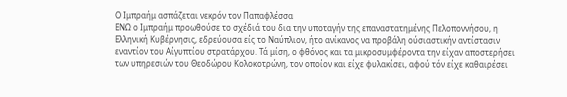Ο Ιμπραήμ ασπάζεται νεκρόν τον Παπαφλέσσα
ΕΝΩ ο Ιμπραήμ προωθούσε το σχέδιά του δια την υποταγήν της επαναστατημένης Πελοποννήσου, η Ελληνική Κυβέρνησις, εδρεύουσα είς το Ναύπλιον, ήτο ανίκανος να προβάλη ούσιαστικήν αντίστασιν εναντίον του Αίγυπτίου στρατάρχου. Τά μίση, ο φθόνος και τα μικροσυμφέροντα την είχαν αποστερήσει των υπηρεσιών του Θεοδώρου Κολοκοτρώνη, τον οποίον και είχε φυλακίσει, αφού τόν είχε καθαιρέσει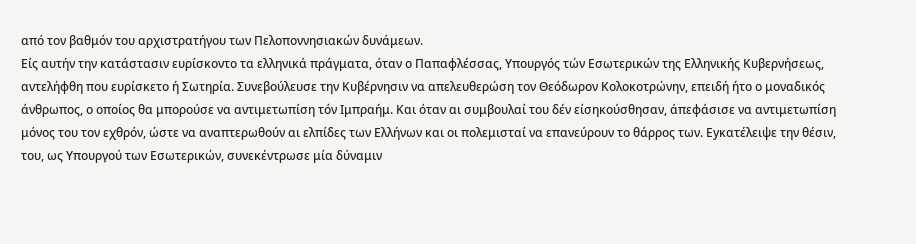από τον βαθμόν του αρχιστρατήγου των Πελοποννησιακών δυνάμεων.
Είς αυτήν την κατάστασιν ευρίσκοντο τα ελληνικά πράγματα, όταν ο Παπαφλέσσας, Υπουργός τών Εσωτερικών της Ελληνικής Κυβερνήσεως, αντελήφθη που ευρίσκετο ή Σωτηρία. Συνεβούλευσε την Κυβέρνησιν να απελευθερώση τον Θεόδωρον Κολοκοτρώνην, επειδή ήτο ο μοναδικός άνθρωπος, ο οποίος θα μπορούσε να αντιμετωπίση τόν Ιμπραήμ. Και όταν αι συμβουλαί του δέν είσηκούσθησαν, άπεφάσισε να αντιμετωπίση μόνος του τον εχθρόν, ώστε να αναπτερωθούν αι ελπίδες των Ελλήνων και οι πολεμισταί να επανεύρουν το θάρρος των. Eyκατέλειψε την θέσιν, του, ως Υπουργού των Εσωτερικών, συνεκέντρωσε μία δύναμιν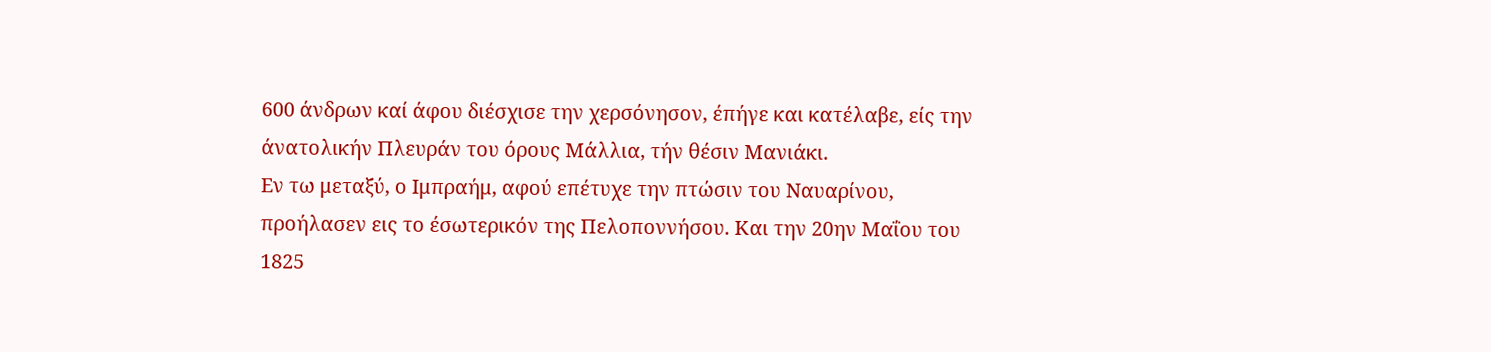600 άνδρων καί άφου διέσχισε την χερσόνησον, έπήγε και κατέλαβε, είς την άνατολικήν Πλευράν του όρους Μάλλια, τήν θέσιν Μανιάκι.
Εν τω μεταξύ, ο Ιμπραήμ, αφού επέτυχε την πτώσιν του Ναυαρίνου, προήλασεν εις το έσωτερικόν της Πελοποννήσου. Και την 20ην Μαΐου του 1825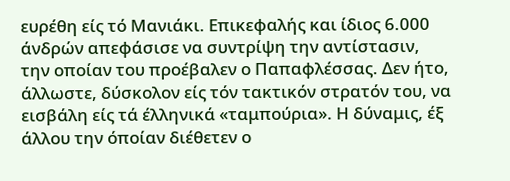ευρέθη είς τό Μανιάκι. Επικεφαλής και ίδιος 6.000 άνδρών απεφάσισε να συντρίψη την αντίστασιν, την οποίαν του προέβαλεν ο Παπαφλέσσας. Δεν ήτο, άλλωστε, δύσκολον είς τόν τακτικόν στρατόν του, να εισβάλη είς τά έλληνικά «ταμπούρια». Η δύναμις, έξ άλλου την όποίαν διέθετεν ο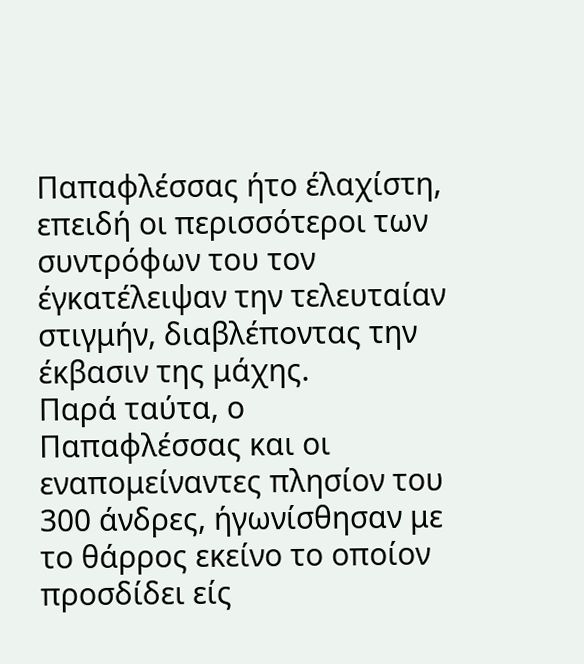Παπαφλέσσας ήτο έλαχίστη, επειδή οι περισσότεροι των συντρόφων του τον έγκατέλειψαν την τελευταίαν στιγμήν, διαβλέποντας την έκβασιν της μάχης.
Παρά ταύτα, ο Παπαφλέσσας και οι εναπομείναντες πλησίον του 300 άνδρες, ήγωνίσθησαν με το θάρρος εκείνο το οποίον προσδίδει είς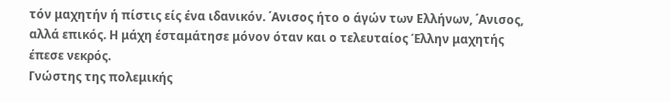τόν μαχητήν ή πίστις είς ένα ιδανικόν. ΄Ανισος ήτο ο άγών των Ελλήνων, ΄Ανισος, αλλά επικός. Η μάχη έσταμάτησε μόνον όταν και ο τελευταίος Έλλην μαχητής έπεσε νεκρός.
Γνώστης της πολεμικής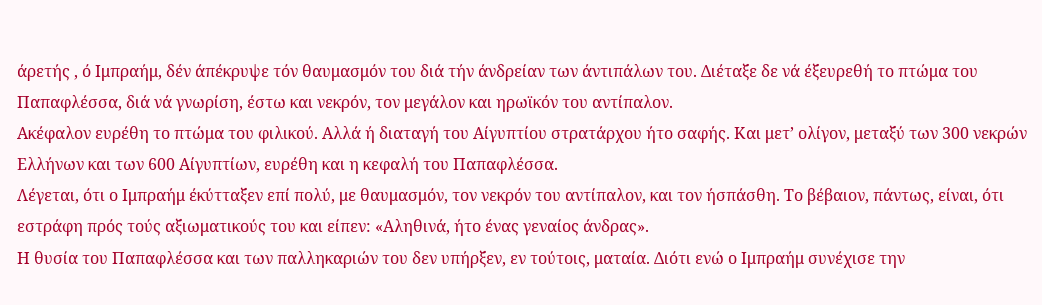άρετής , ό Ιμπραήμ, δέν άπέκρυψε τόν θαυμασμόν του διά τήν άνδρείαν των άντιπάλων του. Διέταξε δε νά έξευρεθή το πτώμα του Παπαφλέσσα, διά νά γνωρίση, έστω και νεκρόν, τον μεγάλον και ηρωϊκόν του αντίπαλον.
Ακέφαλον ευρέθη το πτώμα του φιλικού. Αλλά ή διαταγή του Αίγυπτίου στρατάρχου ήτο σαφής. Και μετ’ ολίγον, μεταξύ των 300 νεκρών Ελλήνων και των 600 Αίγυπτίων, ευρέθη και η κεφαλή του Παπαφλέσσα.
Λέγεται, ότι ο Ιμπραήμ έκύτταξεν επί πολύ, με θαυμασμόν, τον νεκρόν του αντίπαλον, και τον ήσπάσθη. Το βέβαιον, πάντως, είναι, ότι εστράφη πρός τούς αξιωματικούς του και είπεν: «Αληθινά, ήτο ένας γεναίος άνδρας».
Η θυσία του Παπαφλέσσα και των παλληκαριών του δεν υπήρξεν, εν τούτοις, ματαία. Διότι ενώ ο Ιμπραήμ συνέχισε την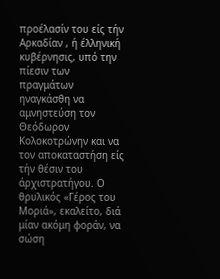προέλασίν του είς τήν Αρκαδίαν , ή έλληνική κυβέρνησις, υπό την πίεσιν των πραγμάτων ηναγκάσθη να αμνηστεύση τον Θεόδωρον Κολοκοτρώνην και να τον αποκαταστήση είς τήν θέσιν του άρχιστρατήγου. Ο θρυλικός «Γέρος του Μοριά», εκαλείτο, διά μίαν ακόμη φοράν, να σώση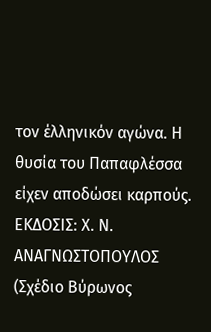τον έλληνικόν αγώνα. Η θυσία του Παπαφλέσσα είχεν αποδώσει καρπούς.
ΕΚΔΟΣΙΣ: Χ. Ν. ΑΝΑΓΝΩΣΤΟΠΟΥΛΟΣ
(Σχέδιο Βύρωνος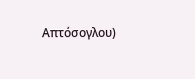Απτόσογλου)